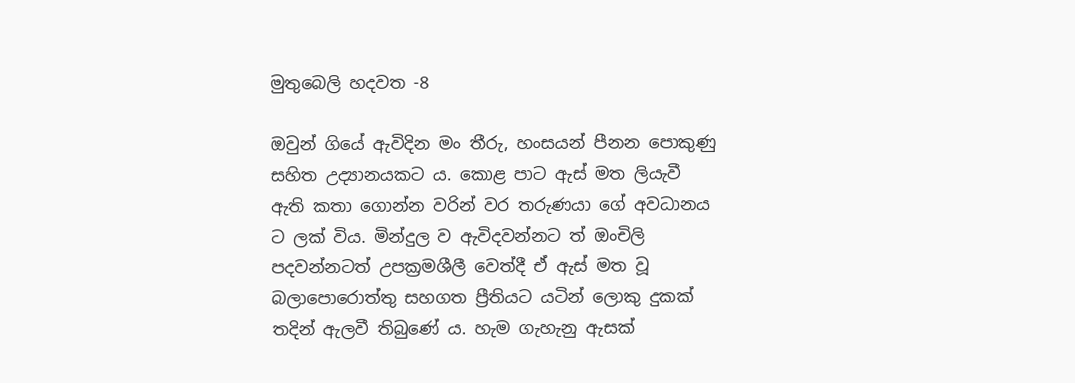මුතුබෙලි හදවත -8

ඔවුන් ගියේ ඇවිදින මං තීරු, හංසයන් පීනන පොකුණු සහිත උද්‍යානයකට ය. කොළ පාට ඇස් මත ලියැවී ඇති කතා ගොන්න වරින් වර තරුණයා ගේ අවධානය ට ලක් විය. මින්දුල ව ඇවිදවන්නට ත් ඔංචිලි පදවන්නටත් උපක්‍රමශීලී වෙත්දී ඒ ඇස් මත වූ බලාපොරොත්තු සහගත ප්‍රීතියට යටින් ලොකු දුකක් තදින් ඇලවී තිබුණේ ය. හැම ගැහැනු ඇසක්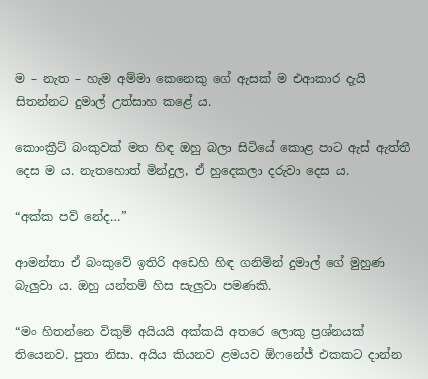ම – නැත – හැම අම්මා කෙනෙකු ගේ ඇසක් ම එආකාර දැයි සිතන්නට දුමාල් උත්සාහ කළේ ය.

කොංක්‍රීට් බංකුවක් මත හිඳ ඔහු බලා සිටියේ කොළ පාට ඇස් ඇත්තී දෙස ම ය. නැතහොත් මින්දුල, ඒ හුදෙකලා දරුවා දෙස ය.

“අක්ක පව් නේද…”

ආමන්තා ඒ බංකුවේ ඉතිරි අඩෙහි හිඳ ගනිමින් දුමාල් ගේ මුහුණ බැලුවා ය. ඔහු යන්තම් හිස සැලුවා පමණකි.

“මං හිතන්නෙ විකුම් අයියයි අක්කයි අතරෙ ලොකු ප්‍රශ්නයක් තියෙනව. පුතා නිසා. අයිය කියනව ළමයව ඕෆනේජ් එකකට දාන්න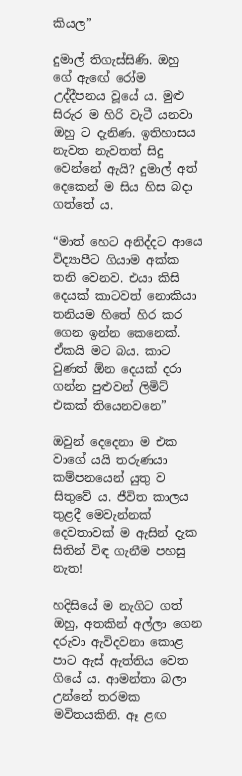කියල”

දුමාල් තිගැස්සිණි. ඔහු ගේ ඇඟේ රෝම උද්දීපනය වූයේ ය. මුළු සිරුර ම හිරි වැටී යනවා ඔහු ට දැනිණ. ඉතිහාසය නැවත නැවතත් සිදු වෙන්නේ ඇයි? දුමාල් අත් දෙකෙන් ම සිය හිස බදා ගත්තේ ය.

“මාත් හෙට අනිද්දට ආයෙ විද්‍යාපීට ගියාම අක්ක තනි වෙනව. එයා කිසි දෙයක් කාටවත් නොකියා තනියම හිතේ හිර කර ගෙන ඉන්න කෙනෙක්. ඒකයි මට බය. කාට වුණත් ඕන දෙයක් දරා ගන්න පුළුවන් ලිමිට් එකක් තියෙනවනෙ”

ඔවුන් දෙදෙනා ම එක වාගේ යයි තරුණයා කම්පනයෙන් යුතු ව සිතුවේ ය. ජීවිත කාලය තුළදී මෙවැන්නක් දෙවතාවක් ම ඇසින් දැක සිතින් විඳ ගැනීම පහසු නැත!

හදිසියේ ම නැගිට ගත් ඔහු, අතකින් අල්ලා ගෙන දරුවා ඇවිදවනා කොළ පාට ඇස් ඇත්තිය වෙත ගියේ ය. ආමන්තා බලා උන්නේ තරමක මවිතයකිනි. ඈ ළඟ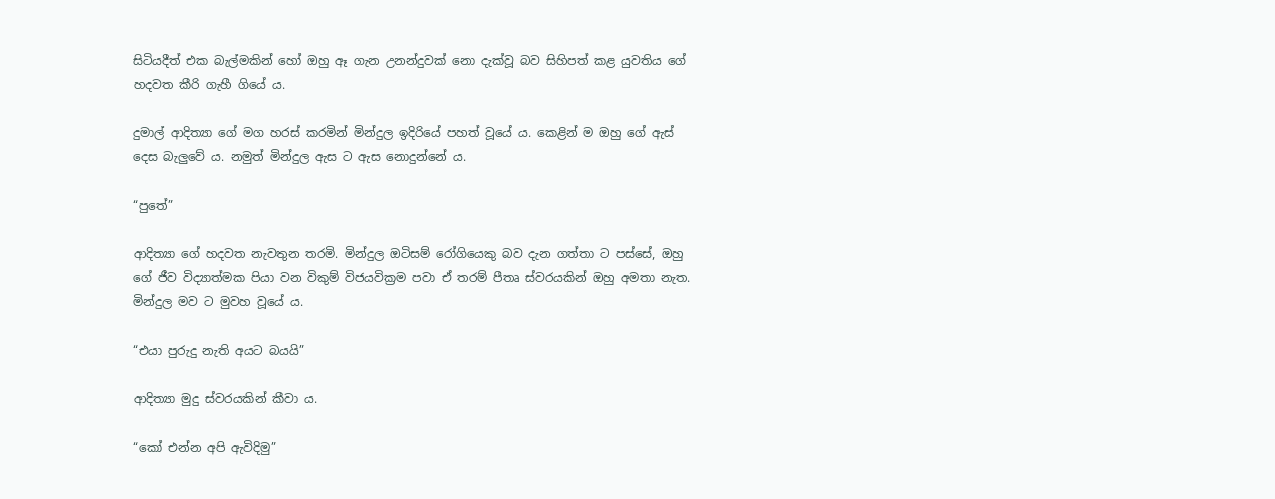සිටියදීත් එක බැල්මකින් හෝ ඔහු ඈ ගැන උනන්දුවක් නො දැක්වූ බව සිහිපත් කළ යුවතිය ගේ හදවත කීරි ගැහී ගියේ ය.

දුමාල් ආදිත්‍යා ගේ මග හරස් කරමින් මින්දුල ඉදිරියේ පහත් වූයේ ය. කෙළින් ම ඔහු ගේ ඇස් දෙස බැලුවේ ය. නමුත් මින්දුල ඇස ට ඇස නොදුන්නේ ය.

“පුතේ”

ආදිත්‍යා ගේ හදවත නැවතුන තරමි. මින්දුල ඔටිසම් රෝගියෙකු බව දැන ගත්තා ට පස්සේ, ඔහු ගේ ජීව විද්‍යාත්මක පියා වන විකුම් විජයවික්‍රම පවා ඒ තරම් පීතෘ ස්වරයකින් ඔහු අමතා නැත. මින්දුල මව ට මුවහ වූයේ ය.

“එයා පුරුදු නැති අයට බයයි”

ආදිත්‍යා මුදු ස්වරයකින් කීවා ය.

“කෝ එන්න අපි ඇවිදිමු”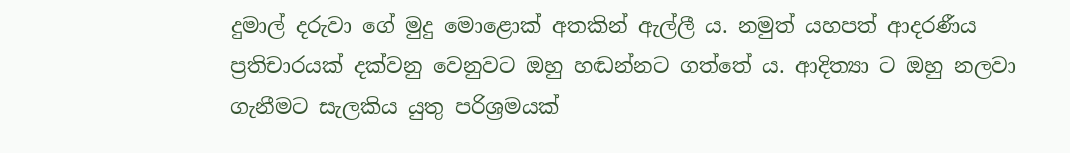දුමාල් දරුවා ගේ මුදු මොළොක් අතකින් ඇල්ලී ය. නමුත් යහපත් ආදරණීය ප්‍රතිචාරයක් දක්වනු වෙනුවට ඔහු හඬන්නට ගත්තේ ය. ආදිත්‍යා ට ඔහු නලවා ගැනීමට සැලකිය යුතු පරිශ්‍රමයක්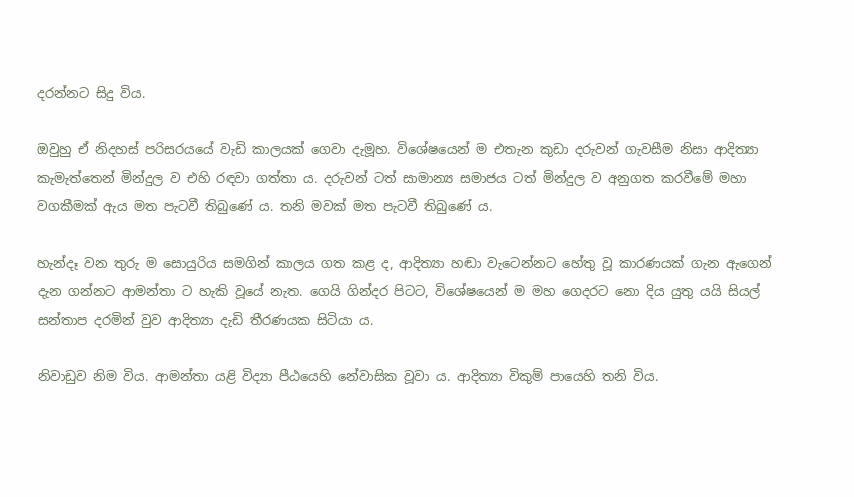දරන්නට සිදු විය.

ඔවුහු ඒ නිදහස් පරිසරයයේ වැඩි කාලයක් ගෙවා දැමූහ. විශේෂයෙන් ම එතැන කුඩා දරුවන් ගැවසීම නිසා ආදිත්‍යා කැමැත්තෙන් මින්දුල ව එහි රඳවා ගත්තා ය. දරුවන් ටත් සාමාන්‍ය සමාජය ටත් මින්දුල ව අනුගත කරවීමේ මහා වගකීමක් ඇය මත පැටවී තිබුණේ ය. තනි මවක් මත පැටවී තිබුණේ ය.

හැන්දෑ වන තුරු ම සොයුරිය සමගින් කාලය ගත කළ ද, ආදිත්‍යා හඬා වැටෙන්නට හේතු වූ කාරණයක් ගැන ඇගෙන් දැන ගන්නට ආමන්තා ට හැකි වූයේ නැත. ගෙයි ගින්දර පිටට, විශේෂයෙන් ම මහ ගෙදරට නො දිය යුතු යයි සියල් සන්තාප දරමින් වුව ආදිත්‍යා දැඩි තීරණයක සිටියා ය.

නිවාඩුව නිම විය. ආමන්තා යළි විද්‍යා පීඨයෙහි නේවාසික වූවා ය. ආදිත්‍යා විකුම් පායෙහි තනි විය.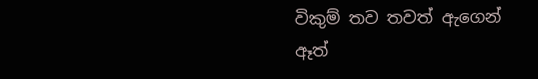විකුම් තව තවත් ඇගෙන් ඈත්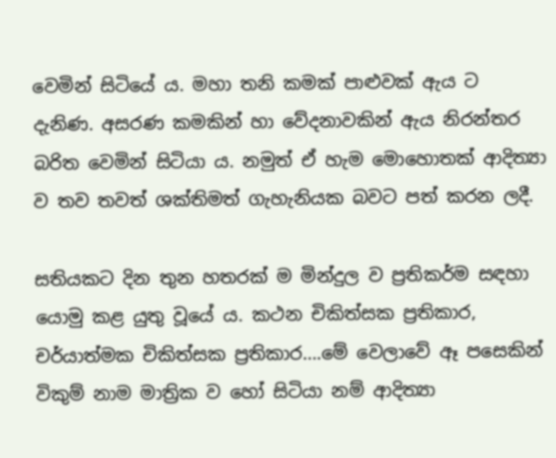වෙමින් සිටියේ ය. මහා තනි කමක් පාළුවක් ඇය ට දැනිණ. අසරණ කමකින් හා වේදනාවකින් ඇය නිරන්තර බරිත වෙමින් සිටියා ය. නමුත් ඒ හැම මොහොතක් ආදිත්‍යා ව තව තවත් ශක්තිමත් ගැහැනියක බවට පත් කරන ලදී.

සතියකට දින තුන හතරක් ම මින්දුල ව ප්‍රතිකර්ම සඳහා යොමු කළ යුතු වූයේ ය. කථන චිකිත්සක ප්‍රතිකාර, චර්යාත්මක චිකිත්සක ප්‍රතිකාර….මේ වෙලාවේ ඈ පසෙකින් විකුම් නාම මාත්‍රික ව හෝ සිටියා නම් ආදිත්‍යා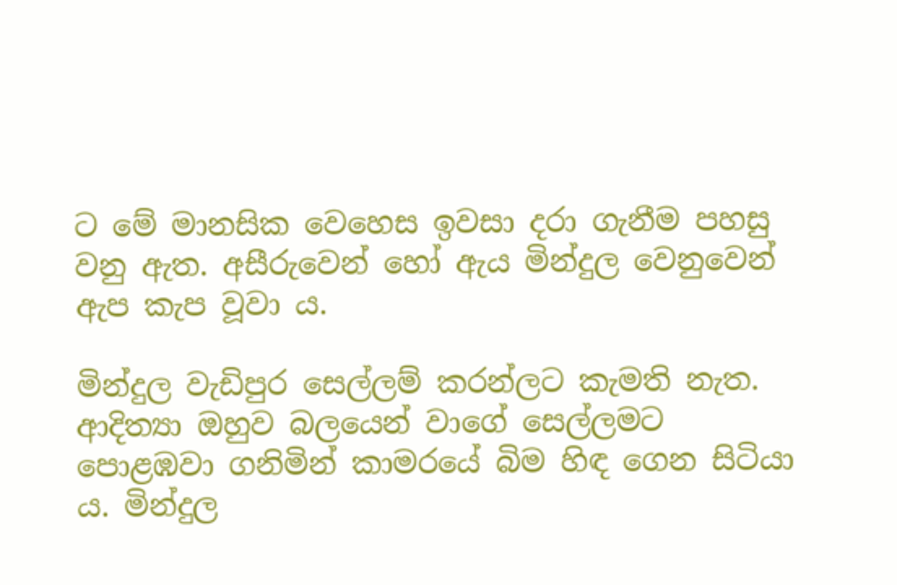ට මේ මානසික වෙහෙස ඉවසා දරා ගැනීම පහසු වනු ඇත. අසීරුවෙන් හෝ ඇය මින්දුල වෙනුවෙන් ඇප කැප වූවා ය.

මින්දුල වැඩිපුර සෙල්ලම් කරන්ලට කැමති නැත. ආදිත්‍යා ඔහුව බලයෙන් වාගේ සෙල්ලමට පොළඹවා ගනිමින් කාමරයේ බිම හිඳ ගෙන සිටියා ය. මින්දුල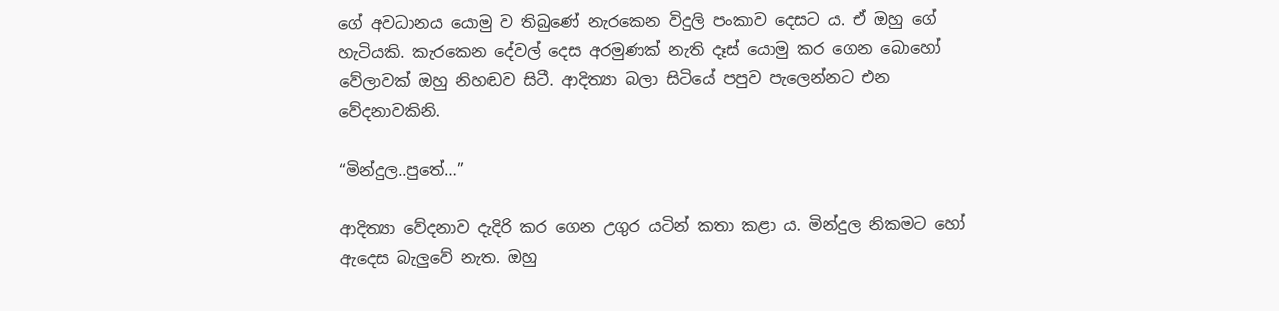ගේ අවධානය යොමු ව තිබුණේ නැරකෙන විදුලි පංකාව දෙසට ය. ඒ ඔහු ගේ හැටියකි. කැරකෙන දේවල් දෙස අරමුණක් නැති දෑස් යොමු කර ගෙන බොහෝ වේලාවක් ඔහු නිහඬව සිටී. ආදිත්‍යා බලා සිටියේ පපුව පැලෙන්නට එන වේදනාවකිනි.

“මින්දුල..පුතේ…”

ආදිත්‍යා වේදනාව දැදිරි කර ගෙන උගුර යටින් කතා කළා ය. මින්දුල නිකමට හෝ ඇදෙස බැලුවේ නැත. ඔහු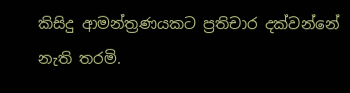කිසිදු ආමන්ත්‍රණයකට ප්‍රතිචාර දක්වන්නේ නැති තරමි.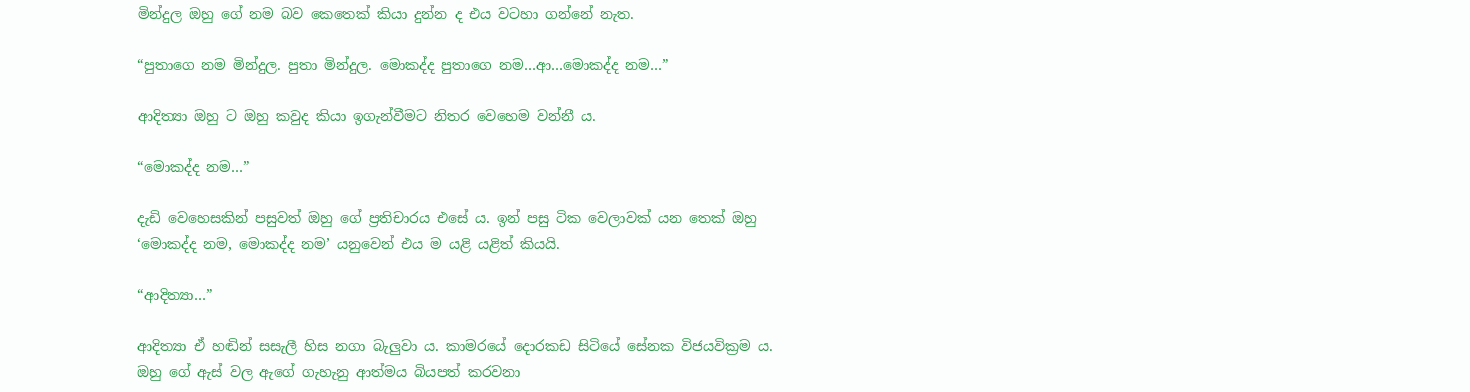මින්දුල ඔහු ගේ නම බව කෙතෙක් කියා දුන්න ද එය වටහා ගන්නේ නැත.

“පුතාගෙ නම මින්දුල. පුතා මින්දුල. මොකද්ද පුතාගෙ නම…ආ…මොකද්ද නම…”

ආදිත්‍යා ඔහු ට ඔහු කවුද කියා ඉගැන්වීමට නිතර වෙහෙම වන්නී ය.

“මොකද්ද නම…”

දැඩි වෙහෙසකින් පසුවත් ඔහු ගේ ප්‍රතිචාරය එසේ ය. ඉන් පසු ටික වෙලාවක් යන තෙක් ඔහු ‘මොකද්ද නම, මොකද්ද නම’ යනුවෙන් එය ම යළි යළිත් කියයි.

“ආදිත්‍යා…”

ආදිත්‍යා ඒ හඬින් සසැලී හිස නගා බැලුවා ය. කාමරයේ දොරකඩ සිටියේ සේනක විජයවික්‍රම ය. ඔහු ගේ ඇස් වල ඇගේ ගැහැනු ආත්මය බියපත් කරවනා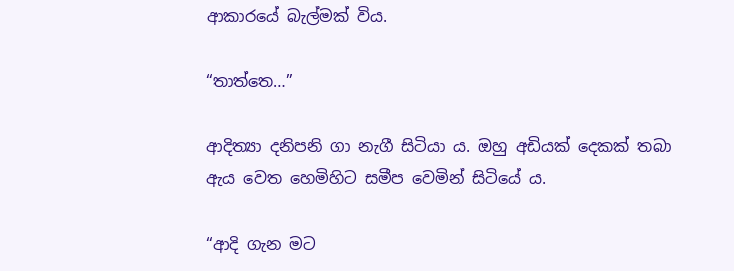ආකාරයේ බැල්මක් විය.

“තාත්තෙ…”

ආදිත්‍යා දනිපනි ගා නැගී සිටියා ය. ඔහු අඩියක් දෙකක් තබා ඇය වෙත හෙමිහිට සමීප වෙමින් සිටියේ ය.

“ආදි ගැන මට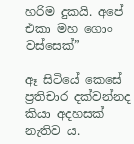හරිම දුකයි. අපේ එකා මහ ගොං වස්සෙක්”

ඈ සිටියේ කෙසේ ප්‍රතිචාර දක්වන්නද කියා අදහසක් නැතිව ය.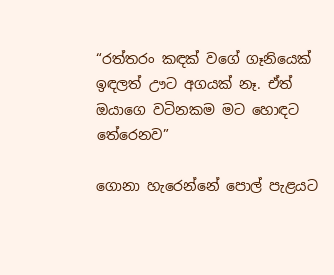“රත්තරං කඳක් වගේ ගෑනියෙක් ඉඳලත් ඌට අගයක් නෑ. ඒත් ඔයාගෙ වටිනකම මට හොඳට තේරෙනව”

ගොනා හැරෙන්නේ පොල් පැළයට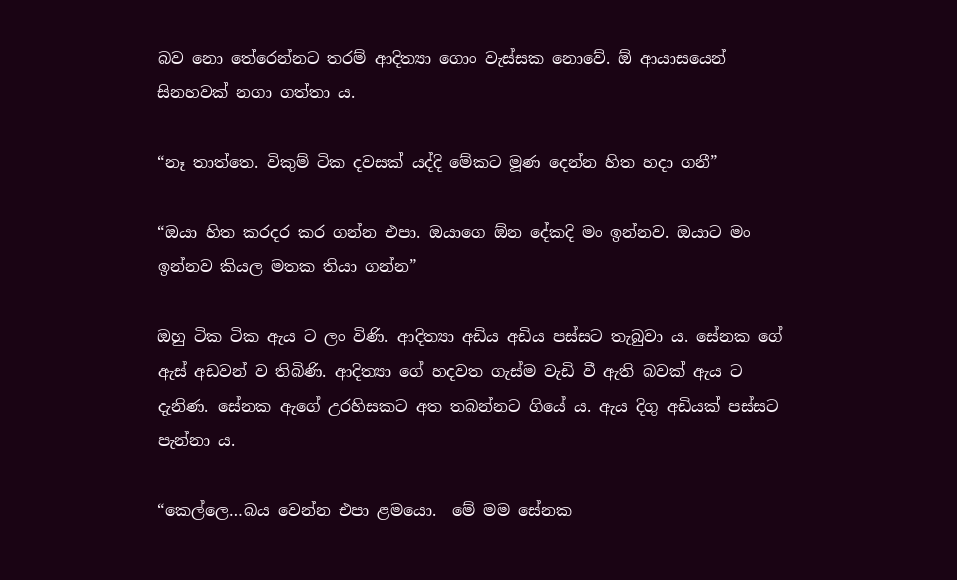බව නො තේරෙන්නට තරම් ආදිත්‍යා ගොං වැස්සක නොවේ. ඕ ආයාසයෙන් සිනහවක් නගා ගත්තා ය.

“නෑ තාත්තෙ. විකුම් ටික දවසක් යද්දි මේකට මූණ දෙන්න හිත හදා ගනී”

“ඔයා හිත කරදර කර ගන්න එපා. ඔයාගෙ ඕන දේකදි මං ඉන්නව. ඔයාට මං ඉන්නව කියල මතක තියා ගන්න”

ඔහු ටික ටික ඇය ට ලං විණි. ආදිත්‍යා අඩිය අඩිය පස්සට තැබුවා ය. සේනක ගේ ඇස් අඩවන් ව තිබිණි. ආදිත්‍යා ගේ හදවත ගැස්ම වැඩි වී ඇති බවක් ඇය ට දැනිණ. සේනක ඇගේ උරහිසකට අත තබන්නට ගියේ ය. ඇය දිගු අඩියක් පස්සට පැන්නා ය.

“කෙල්ලෙ…බය වෙන්න එපා ළමයො.  මේ මම සේනක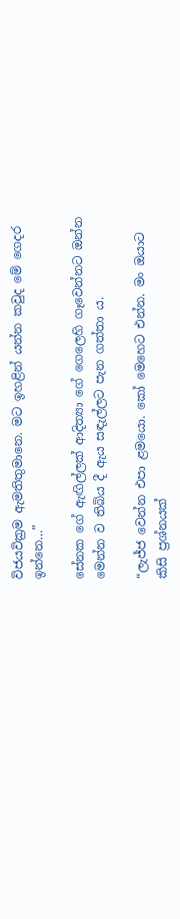විජයවික්‍රම ඇමතිතුමානෙ. මට ඉහළින් යන්න කවුද මේ ගෙදර ඉන්නෙ…”

සේනක ගේ ඇඟිල්ලක් ආදිත්‍යා ගේ ගෙලෙහි ගෑවෙන්නට ඔන්න මෙන්න ව තිබිය දී ඇය සඳැල්ලට පැන ගත්තා ය.

“ලැජ්ජ වෙන්න එපා ළමයො. කෝ මෙහෙට එන්න. මං ඔයාට කිසි ප්‍රශ්නයක්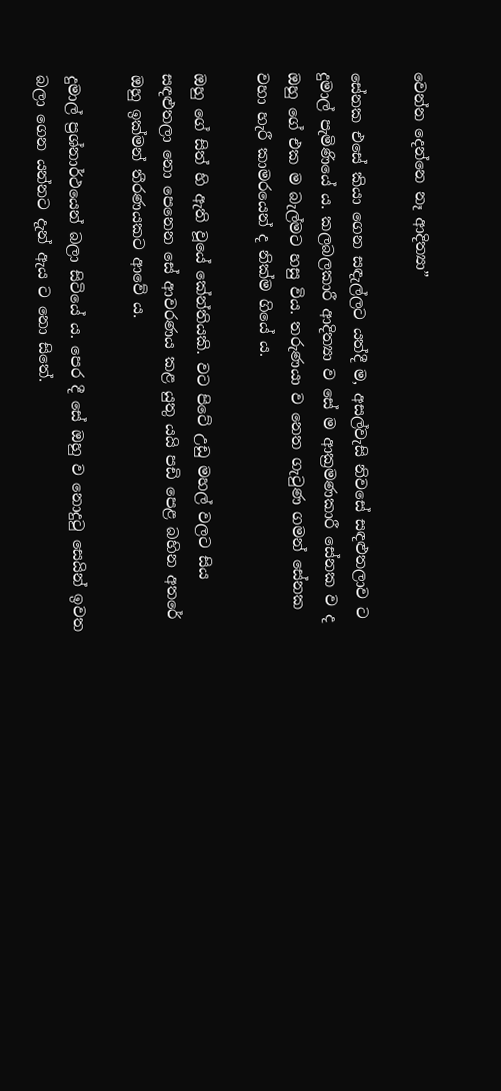වෙන්න දෙන්නෙ නෑ ආදිත්‍යා”

සේනක එසේ කියා ගෙන සඳැල්ලට යත්දී ම, අසල්වැසි නිවසේ සඳළුතලාව ට දුමාල් පැමිණියේ ය. කලබලකාරී ආදිත්‍යා ව සේ ම ආක්‍රමණකාරී සේනක ව ද ඔහු ගේ එක ම බැල්මට හසු විය. තරුණයා ව නෙත ගැටුණ ගමන් සේනක වහා හැරී කාමරයෙන් ද නික්ම ගියේ ය.

ඔහු ගේ සිත් හි ඇති වූයේ කේන්තියකි. වට පිටේ උඩු මහල් වලට සිය සඳළුතලා නො පෙනෙන සේ ආවරණය කළ යුතු යයි පඩි පෙළ බහින අතරේ ඔහු ඉක්මන් තීරණයකට ආවේ ය.

දුමාල් ප්‍රශ්නාර්ථයෙන් බලා සිටියේ ය. පෙර දී සේ ඔහු ව නොදුටු සෙයින් ඉවත බලා ගෙන යන්නට දැන් ඇය ට නො සිතේ.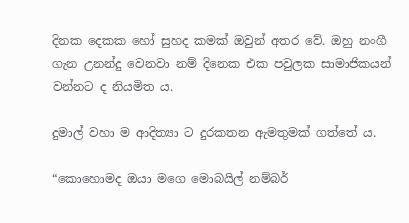දිනක දෙකක හෝ සුහද කමක් ඔවුන් අතර වේ. ඔහු නංගී ගැන උනන්දු වෙනවා නම් දිනෙක එක පවුලක සාමාජිකයන් වන්නට ද නියමිත ය.

දුමාල් වහා ම ආදිත්‍යා ට දුරකතන ඇමතුමක් ගත්තේ ය.

“කොහොමද ඔයා මගෙ මොබයිල් නම්බර්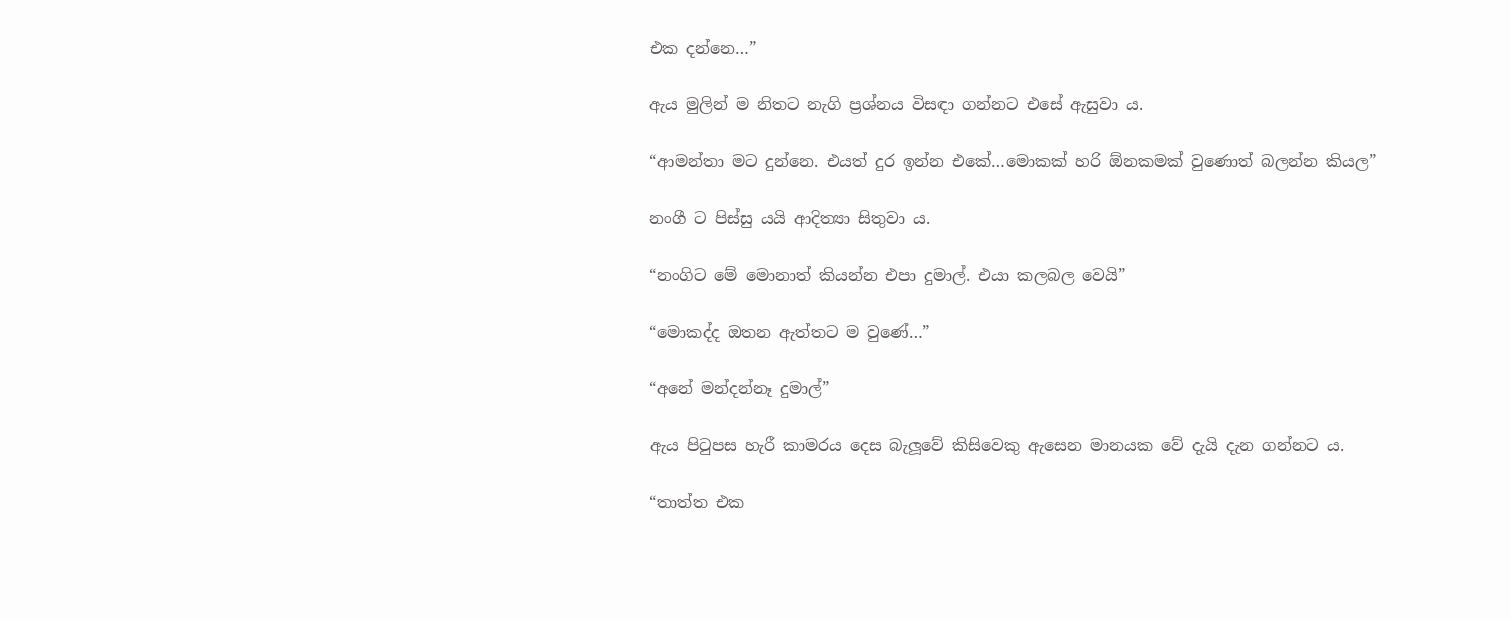එක දන්නෙ…”

ඇය මුලින් ම නිතට නැගි ප්‍රශ්නය විසඳා ගන්නට එසේ ඇසුවා ය.

“ආමන්තා මට දුන්නෙ. එයත් දුර ඉන්න එකේ…මොකක් හරි ඕනකමක් වුණොත් බලන්න කියල”

නංගී ට පිස්සු යයි ආදිත්‍යා සිතුවා ය.

“නංගිට මේ මොනාත් කියන්න එපා දුමාල්. එයා කලබල වෙයි”

“මොකද්ද ඔතන ඇත්තට ම වුණේ…”

“අනේ මන්දන්නෑ දුමාල්”

ඇය පිටුපස හැරී කාමරය දෙස බැලූවේ කිසිවෙකු ඇසෙන මානයක වේ දැයි දැන ගන්නට ය.

“තාත්ත එක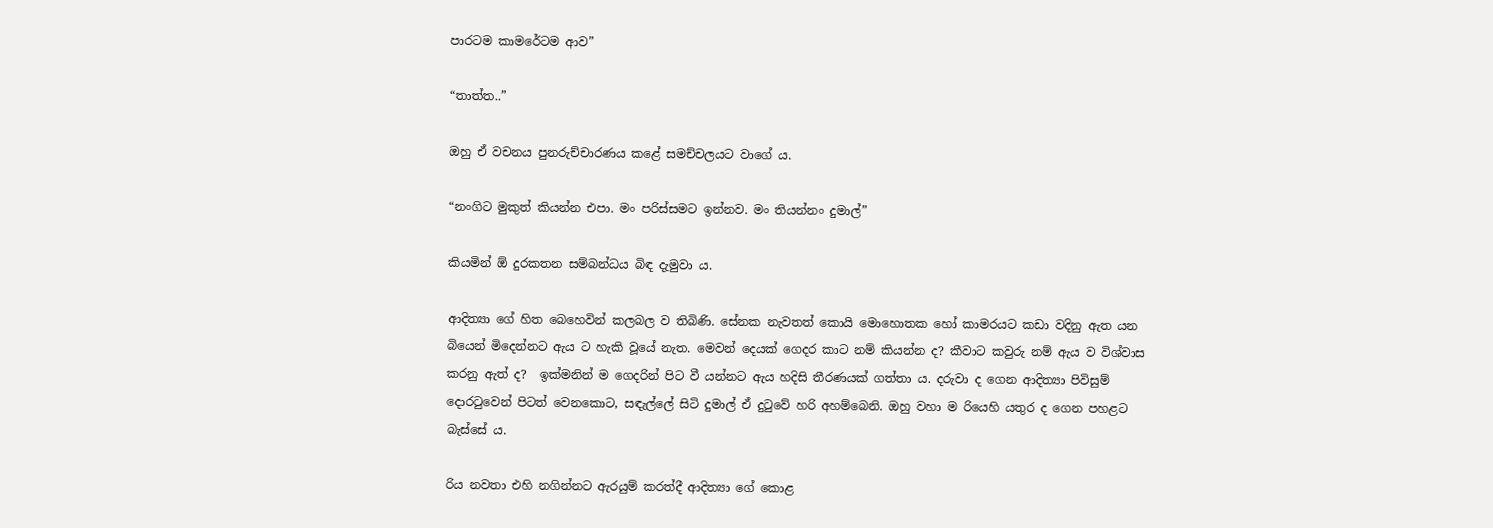පාරටම කාමරේටම ආව”

“තාත්ත..”

ඔහු ඒ වචනය පුනරුච්චාරණය කළේ සමච්චලයට වාගේ ය.

“නංගිට මුකුත් කියන්න එපා. මං පරිස්සමට ඉන්නව. මං තියන්නං දුමාල්”

කියමින් ඕ දුරකතන සම්බන්ධය බිඳ දැමුවා ය.

ආදිත්‍යා ගේ හිත බෙහෙවින් කලබල ව තිබිණි. සේනක නැවතත් කොයි මොහොතක හෝ කාමරයට කඩා වදිනු ඇත යන බියෙන් මිදෙන්නට ඇය ට හැකි වූයේ නැත. මෙවන් දෙයක් ගෙදර කාට නම් කියන්න ද? කීවාට කවුරු නම් ඇය ව විශ්වාස කරනු ඇත් ද?  ඉක්මනින් ම ගෙදරින් පිට වී යන්නට ඇය හදිසි තීරණයක් ගත්තා ය. දරුවා ද ගෙන ආදිත්‍යා පිවිසුම් දොරටුවෙන් පිටත් වෙනකොට, සඳැල්ලේ සිටි දුමාල් ඒ දුටුවේ හරි අහම්බෙනි. ඔහු වහා ම රියෙහි යතුර ද ගෙන පහළට බැස්සේ ය.

රිය නවතා එහි නගින්නට ඇරයුම් කරත්දී ආදිත්‍යා ගේ කොළ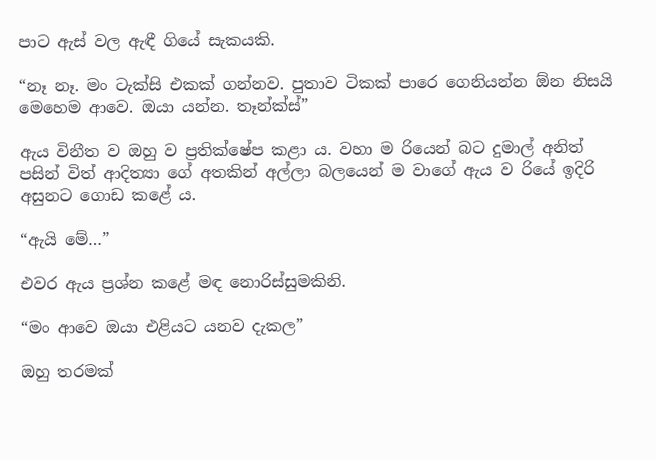පාට ඇස් වල ඇඳී ගියේ සැකයකි.

“නෑ නෑ. මං ටැක්සි එකක් ගන්නව. පුතාව ටිකක් පාරෙ ගෙනියන්න ඕන නිසයි මෙහෙම ආවෙ. ඔයා යන්න. තෑන්ක්ස්”

ඇය විනීත ව ඔහු ව ප්‍රතික්ෂේප කළා ය. වහා ම රියෙන් බට දුමාල් අනිත් පසින් විත් ආදිත්‍යා ගේ අතකින් අල්ලා බලයෙන් ම වාගේ ඇය ව රියේ ඉදිරි අසුනට ගොඩ කළේ ය.

“ඇයි මේ…”

එවර ඇය ප්‍රශ්න කළේ මඳ නොරිස්සුමකිනි.

“මං ආවෙ ඔයා එළියට යනව දැකල”

ඔහු තරමක්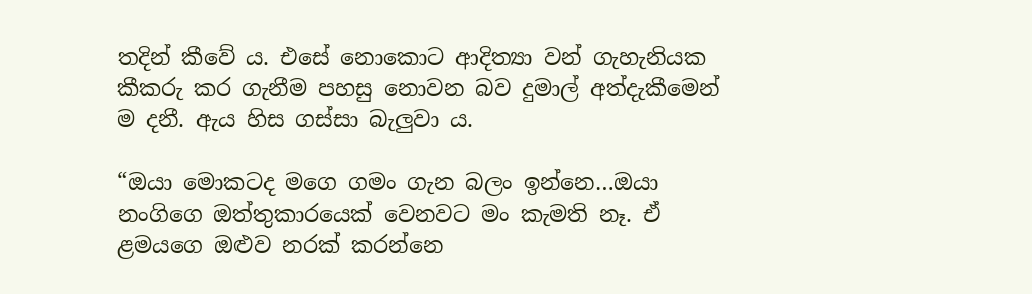තදින් කීවේ ය. එසේ නොකොට ආදිත්‍යා වන් ගැහැනියක කීකරු කර ගැනීම පහසු නොවන බව දුමාල් අත්දැකීමෙන් ම දනී. ඇය හිස ගස්සා බැලුවා ය.

“ඔයා මොකටද මගෙ ගමං ගැන බලං ඉන්නෙ…ඔයා නංගිගෙ ඔත්තුකාරයෙක් වෙනවට මං කැමති නෑ. ඒ ළමයගෙ ඔළුව නරක් කරන්නෙ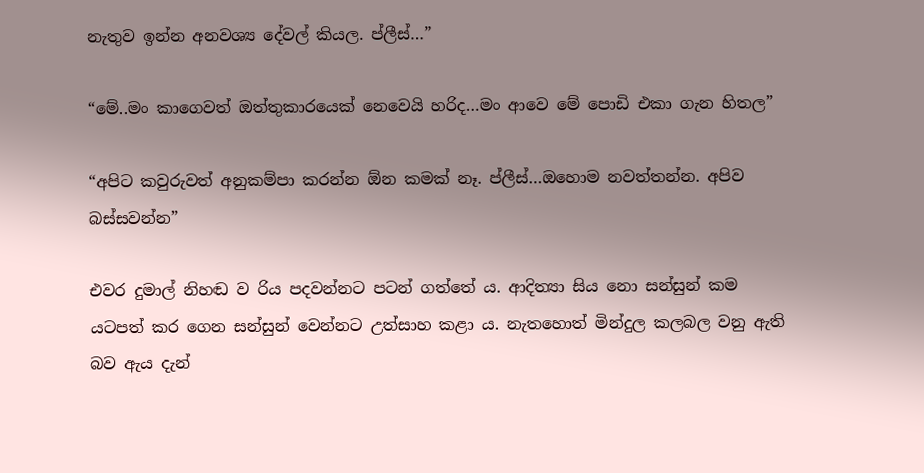නැතුව ඉන්න අනවශ්‍ය දේවල් කියල. ප්ලීස්…”

“මේ..මං කාගෙවත් ඔත්තුකාරයෙක් නෙවෙයි හරිද…මං ආවෙ මේ පොඩි එකා ගැන හිතල”

“අපිට කවුරුවත් අනුකම්පා කරන්න ඕන කමක් නෑ. ප්ලීස්…ඔහොම නවත්තන්න. අපිව බස්සවන්න”

එවර දුමාල් නිහඬ ව රිය පදවන්නට පටන් ගත්තේ ය. ආදිත්‍යා සිය නො සන්සුන් කම යටපත් කර ගෙන සන්සුන් වෙන්නට උත්සාහ කළා ය. නැතහොත් මින්දුල කලබල වනු ඇති බව ඇය දැන්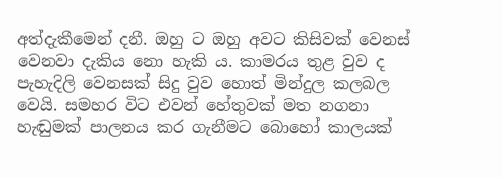අත්දැකීමෙන් දනී. ඔහු ට ඔහු අවට කිසිවක් වෙනස් වෙනවා දැකිය නො හැකි ය. කාමරය තුළ වුව ද පැහැදිලි වෙනසක් සිදු වුව හොත් මින්දුල කලබල වෙයි. සමහර විට එවන් හේතුවක් මත නගනා හැඬුමක් පාලනය කර ගැනීමට බොහෝ කාලයක්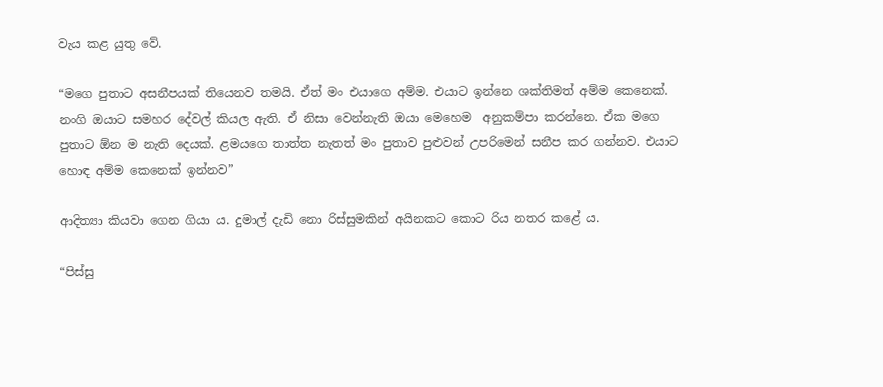වැය කළ යුතු වේ.

“මගෙ පුතාට අසනීපයක් තියෙනව තමයි. ඒත් මං එයාගෙ අම්ම. එයාට ඉන්නෙ ශක්තිමත් අම්ම කෙනෙක්. නංගි ඔයාට සමහර දේවල් කියල ඇති. ඒ නිසා වෙන්නැති ඔයා මෙහෙම  අනුකම්පා කරන්නෙ. ඒක මගෙ පුතාට ඕන ම නැති දෙයක්. ළමයගෙ තාත්ත නැතත් මං පුතාව පුළුවන් උපරිමෙන් සනීප කර ගන්නව. එයාට හොඳ අම්ම කෙනෙක් ඉන්නව”

ආදිත්‍යා කියවා ගෙන ගියා ය. දුමාල් දැඩි නො රිස්සුමකින් අයිනකට කොට රිය නතර කළේ ය.

“පිස්සු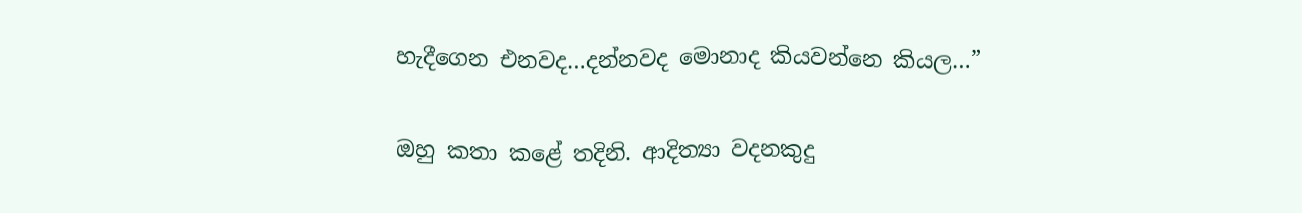හැදීගෙන එනවද…දන්නවද මොනාද කියවන්නෙ කියල…”

ඔහු කතා කළේ තදිනි. ආදිත්‍යා වදනකුදු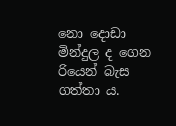නො දොඩා මින්දුල ද ගෙන රියෙන් බැස ගත්තා ය.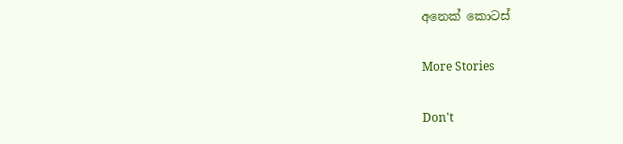අනෙක් කොටස්

More Stories

Don't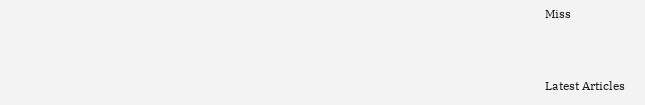Miss


Latest Articles